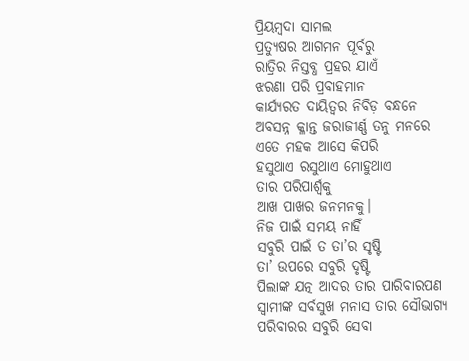ପ୍ରିୟମ୍ବଦା ସାମଲ
ପ୍ରତ୍ୟୁଷର ଆଗମନ ପୂର୍ବରୁ
ରାତ୍ରିର ନିସ୍ତବ୍ଧ ପ୍ରହର ଯାଏଁ
ଝରଣା ପରି ପ୍ରବାହମାନ
କାର୍ଯ୍ୟରତ ଦାୟିତ୍ଵର ନିବିଡ଼ ବନ୍ଧନେ
ଅବସନ୍ନ କ୍ଳାନ୍ତ ଜରାଜୀର୍ଣ୍ଣ ତନୁ ମନରେ
ଏତେ ମହକ ଆସେ କିପରି
ହସୁଥାଏ ରସୁଥାଏ ମୋହୁଥାଏ
ତାର ପରିପାର୍ଶ୍ୱକୁ
ଆଖ ପାଖର ଜନମନକୁ।
ନିଜ ପାଇଁ ସମୟ ନାହିଁ
ସବୁରି ପାଇଁ ତ ତା’ର ସୃଷ୍ଟି
ତା’ ଉପରେ ସବୁରି ଦୃଷ୍ଟି
ପିଲାଙ୍କ ଯତ୍ନ ଆଦର ତାର ପାରିବାରପଣ
ସ୍ବାମୀଙ୍କ ସର୍ବସୁଖ ମନାସ ତାର ସୌଭାଗ୍ୟ
ପରିବାରର ସବୁରି ସେବା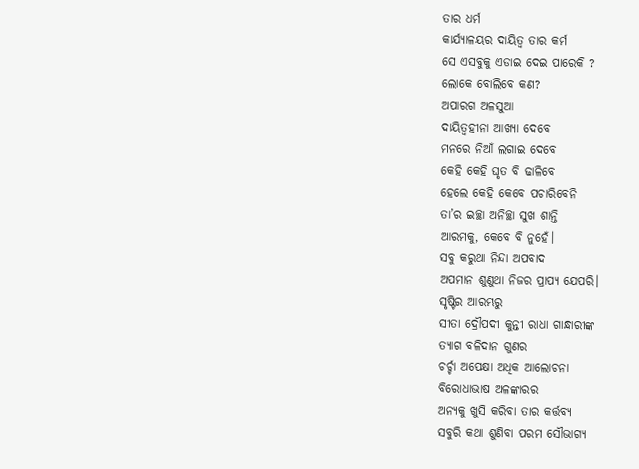ତାର ଧର୍ମ
କାର୍ଯ୍ୟାଳୟର ଦାୟିତ୍ଵ ତାର କର୍ମ
ସେ ଏସବୁକୁ ଏଡାଇ ଦେଇ ପାରେକି ?
ଲୋକେ ବୋଲିବେ କଣ?
ଅପାରଗ ଅଳସୁଆ
ଦାୟିତ୍ବହୀନା ଆଖ୍ୟା ଦେବେ
ମନରେ ନିଆଁ ଲଗାଇ ଦେବେ
କେହି କେହି ଘୃତ ବି ଢାଳିବେ
ହେଲେ କେହି କେବେ ପଚାରିବେନି
ତା’ର ଇଚ୍ଛା ଅନିଚ୍ଛା ସୁଖ ଶାନ୍ତି
ଆରମକୁ, କେବେ ବି ନୁହେଁ।
ସବୁ କରୁଥା ନିନ୍ଦା ଅପବାଦ
ଅପମାନ ଶୁଣୁଥା ନିଜର ପ୍ରାପ୍ୟ ଯେପରି।
ସୃଷ୍ଟିର ଆରମ୍ଭରୁ
ସୀତା ଦ୍ରୌପଦୀ କୁନ୍ତୀ ରାଧା ଗାନ୍ଧାରୀଙ୍କ
ତ୍ୟାଗ ବଳିଦାନ ଗୁଣର
ଚର୍ଚ୍ଚା ଅପେକ୍ଷା ଅଧିକ ଆଲୋଚନା
ବିରୋଧାଭାଷ ଅଳଙ୍କାରର
ଅନ୍ୟକୁ ଖୁସି କରିବା ତାର କର୍ତ୍ତବ୍ୟ
ସବୁରି କଥା ଶୁଣିବା ପରମ ସୌଭାଗ୍ୟ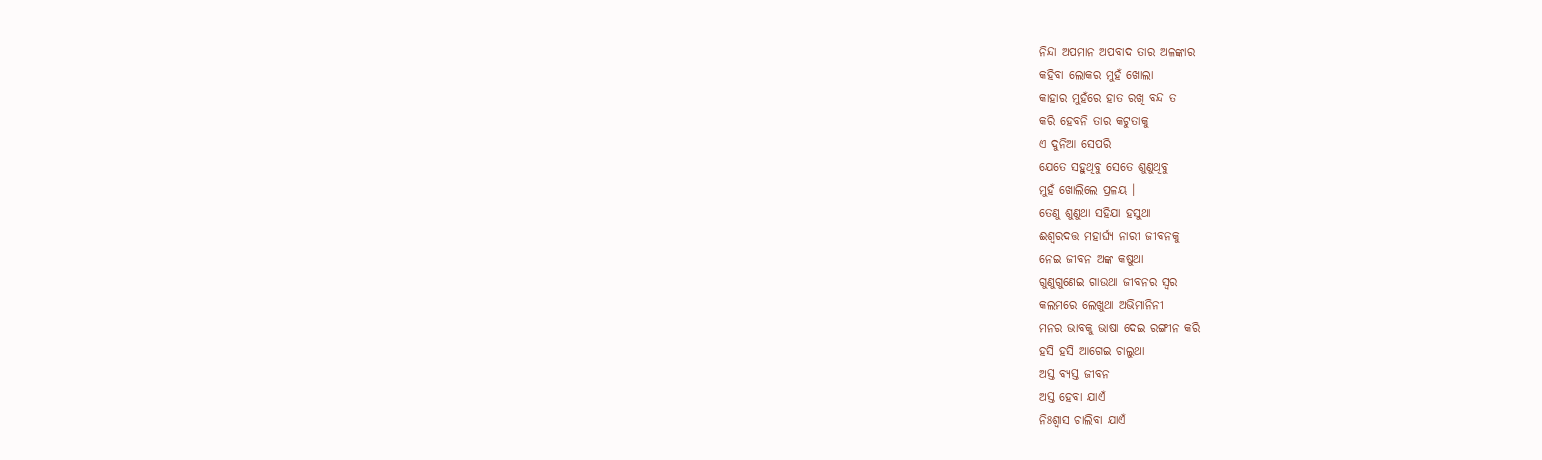ନିନ୍ଦା ଅପମାନ ଅପବାଦ ତାର ଅଳଙ୍କାର
କହିବା ଲୋକର ମୁହଁ ଖୋଲା
କାହାର ମୁହଁରେ ହାତ ରଖି ବନ୍ଦ ତ
କରି ହେବନି ତାର କଟୁତାକୁ
ଏ ଦୁନିଆ ସେପରି
ଯେତେ ସହୁଥିବୁ ସେତେ ଶୁଣୁଥିବୁ
ମୁହଁ ଖୋଲିଲେ ପ୍ରଳୟ ।
ତେଣୁ ଶୁଣୁଥା ସହିଯା ହସୁଥା
ଈଶ୍ଵରଦତ୍ତ ମହାର୍ଘ୍ୟ ନାରୀ ଜୀବନକୁ
ନେଇ ଜୀବନ ଅଙ୍କ କଷୁଥା
ଗୁଣୁଗୁଣେଇ ଗାଉଥା ଜୀବନର ସ୍ୱର
କଲମରେ ଲେଖୁଥା ଅଭିମାନିନୀ
ମନର ଭାବକୁ ଭାଷା ଦେଇ ରଙ୍ଗୀନ କରି
ହସି ହସି ଆଗେଇ ଚାଲୁଥା
ଅସ୍ତ ବ୍ୟସ୍ତ ଜୀବନ
ଅସ୍ତ ହେବା ଯାଏଁ
ନିଃଶ୍ୱାସ ଚାଲିବା ଯାଏଁ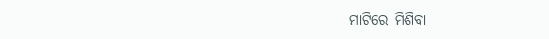ମାଟିରେ ମିଶିବା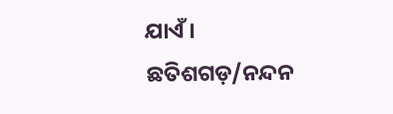ଯାଏଁ।
ଛତିଶଗଡ଼/ନନ୍ଦନ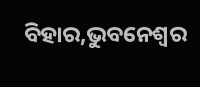ବିହାର,ଭୁବନେଶ୍ୱର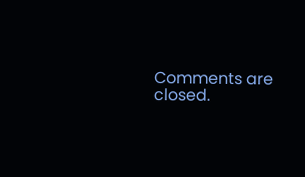Comments are closed.